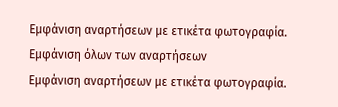Εμφάνιση αναρτήσεων με ετικέτα φωτογραφία. Εμφάνιση όλων των αναρτήσεων
Εμφάνιση αναρτήσεων με ετικέτα φωτογραφία.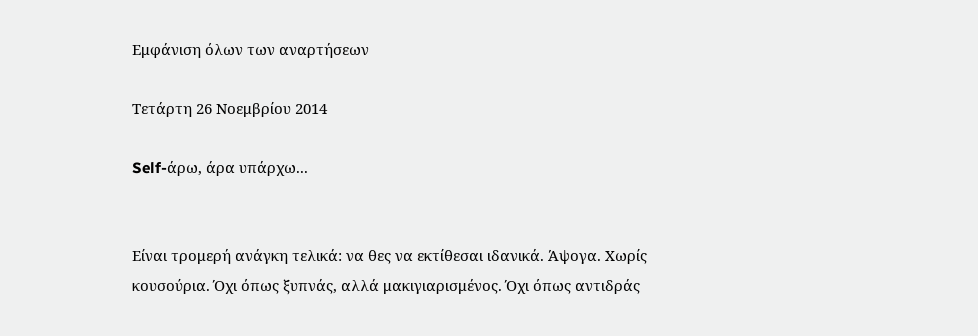Εμφάνιση όλων των αναρτήσεων

Τετάρτη 26 Νοεμβρίου 2014

Self-άρω, άρα υπάρχω...


Είναι τρομερή ανάγκη τελικά: να θες να εκτίθεσαι ιδανικά. Άψογα. Χωρίς κουσούρια. Όχι όπως ξυπνάς, αλλά μακιγιαρισμένος. Όχι όπως αντιδράς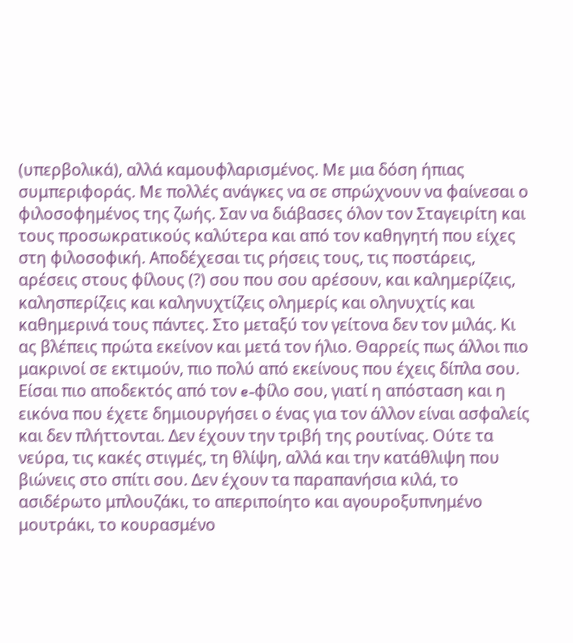(υπερβολικά), αλλά καμουφλαρισμένος. Με μια δόση ήπιας συμπεριφοράς. Με πολλές ανάγκες να σε σπρώχνουν να φαίνεσαι ο φιλοσοφημένος της ζωής. Σαν να διάβασες όλον τον Σταγειρίτη και τους προσωκρατικούς καλύτερα και από τον καθηγητή που είχες στη φιλοσοφική. Αποδέχεσαι τις ρήσεις τους, τις ποστάρεις, αρέσεις στους φίλους (?) σου που σου αρέσουν, και καλημερίζεις, καλησπερίζεις και καληνυχτίζεις ολημερίς και οληνυχτίς και καθημερινά τους πάντες. Στο μεταξύ τον γείτονα δεν τον μιλάς. Κι ας βλέπεις πρώτα εκείνον και μετά τον ήλιο. Θαρρείς πως άλλοι πιο μακρινοί σε εκτιμούν, πιο πολύ από εκείνους που έχεις δίπλα σου. Είσαι πιο αποδεκτός από τον e-φίλο σου, γιατί η απόσταση και η εικόνα που έχετε δημιουργήσει ο ένας για τον άλλον είναι ασφαλείς και δεν πλήττονται. Δεν έχουν την τριβή της ρουτίνας. Ούτε τα νεύρα, τις κακές στιγμές, τη θλίψη, αλλά και την κατάθλιψη που βιώνεις στο σπίτι σου. Δεν έχουν τα παραπανήσια κιλά, το ασιδέρωτο μπλουζάκι, το απεριποίητο και αγουροξυπνημένο μουτράκι, το κουρασμένο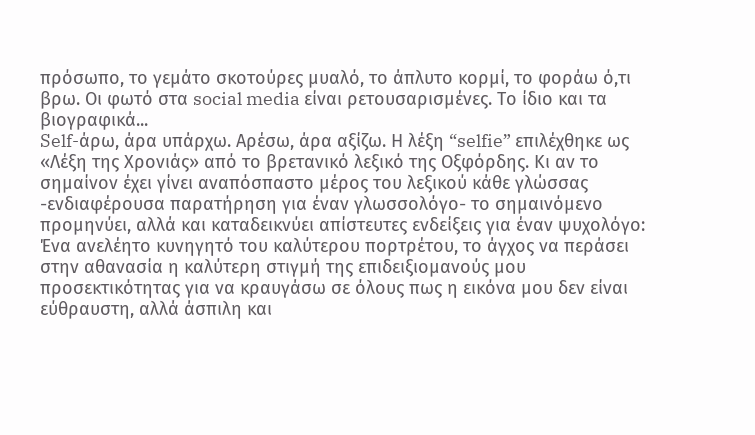πρόσωπο, το γεμάτο σκοτούρες μυαλό, το άπλυτο κορμί, το φοράω ό,τι βρω. Οι φωτό στα social media είναι ρετουσαρισμένες. Το ίδιο και τα βιογραφικά...
Self-άρω, άρα υπάρχω. Αρέσω, άρα αξίζω. Η λέξη “selfie” επιλέχθηκε ως «Λέξη της Χρονιάς» από το βρετανικό λεξικό της Οξφόρδης. Κι αν το σημαίνον έχει γίνει αναπόσπαστο μέρος του λεξικού κάθε γλώσσας -ενδιαφέρουσα παρατήρηση για έναν γλωσσολόγο- το σημαινόμενο  προμηνύει, αλλά και καταδεικνύει απίστευτες ενδείξεις για έναν ψυχολόγο: Ένα ανελέητο κυνηγητό του καλύτερου πορτρέτου, το άγχος να περάσει στην αθανασία η καλύτερη στιγμή της επιδειξιομανούς μου προσεκτικότητας για να κραυγάσω σε όλους πως η εικόνα μου δεν είναι εύθραυστη, αλλά άσπιλη και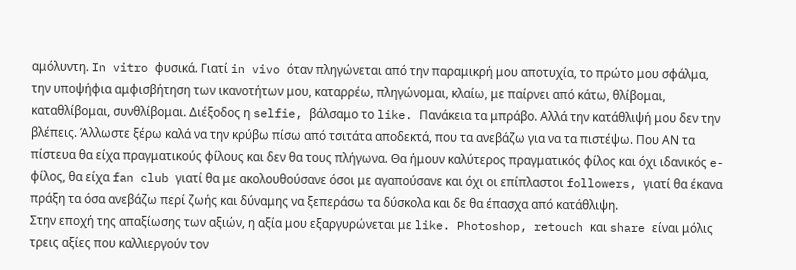αμόλυντη. In vitro φυσικά. Γιατί in vivo όταν πληγώνεται από την παραμικρή μου αποτυχία, το πρώτο μου σφάλμα, την υποψήφια αμφισβήτηση των ικανοτήτων μου, καταρρέω, πληγώνομαι, κλαίω, με παίρνει από κάτω, θλίβομαι, καταθλίβομαι, συνθλίβομαι. Διέξοδος η selfie, βάλσαμο το like. Πανάκεια τα μπράβο. Αλλά την κατάθλιψή μου δεν την βλέπεις. Άλλωστε ξέρω καλά να την κρύβω πίσω από τσιτάτα αποδεκτά, που τα ανεβάζω για να τα πιστέψω. Που ΑΝ τα πίστευα θα είχα πραγματικούς φίλους και δεν θα τους πλήγωνα. Θα ήμουν καλύτερος πραγματικός φίλος και όχι ιδανικός e-φίλος, θα είχα fan club γιατί θα με ακολουθούσανε όσοι με αγαπούσανε και όχι οι επίπλαστοι followers, γιατί θα έκανα πράξη τα όσα ανεβάζω περί ζωής και δύναμης να ξεπεράσω τα δύσκολα και δε θα έπασχα από κατάθλιψη.
Στην εποχή της απαξίωσης των αξιών, η αξία μου εξαργυρώνεται με like. Photoshop, retouch και share είναι μόλις τρεις αξίες που καλλιεργούν τον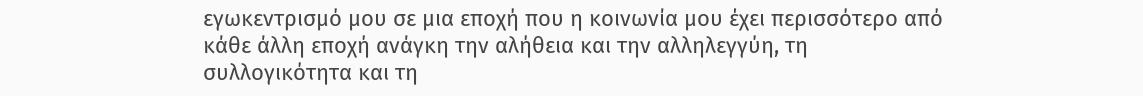εγωκεντρισμό μου σε μια εποχή που η κοινωνία μου έχει περισσότερο από κάθε άλλη εποχή ανάγκη την αλήθεια και την αλληλεγγύη, τη συλλογικότητα και τη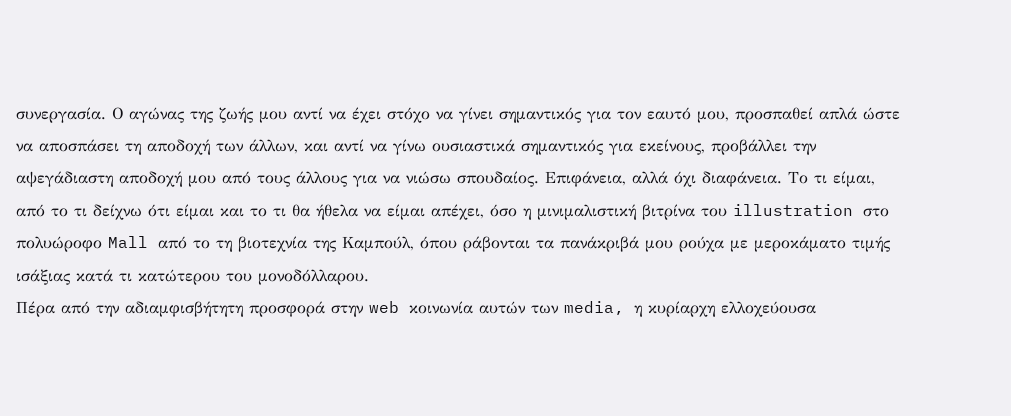συνεργασία. Ο αγώνας της ζωής μου αντί να έχει στόχο να γίνει σημαντικός για τον εαυτό μου, προσπαθεί απλά ώστε να αποσπάσει τη αποδοχή των άλλων, και αντί να γίνω ουσιαστικά σημαντικός για εκείνους, προβάλλει την αψεγάδιαστη αποδοχή μου από τους άλλους για να νιώσω σπουδαίος. Επιφάνεια, αλλά όχι διαφάνεια. Το τι είμαι, από το τι δείχνω ότι είμαι και το τι θα ήθελα να είμαι απέχει, όσο η μινιμαλιστική βιτρίνα του illustration στο πολυώροφο Mall από το τη βιοτεχνία της Καμπούλ, όπου ράβονται τα πανάκριβά μου ρούχα με μεροκάματο τιμής ισάξιας κατά τι κατώτερου του μονοδόλλαρου.
Πέρα από την αδιαμφισβήτητη προσφορά στην web κοινωνία αυτών των media, η κυρίαρχη ελλοχεύουσα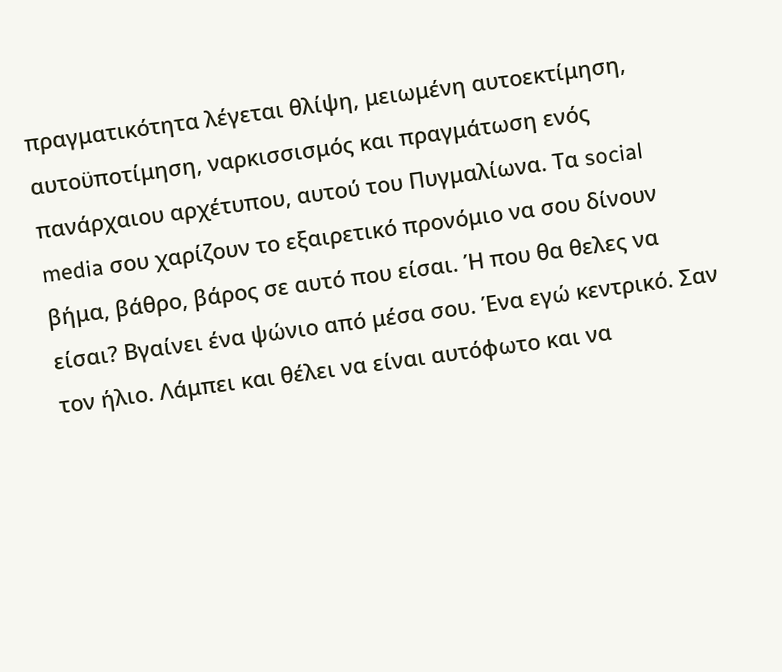πραγματικότητα λέγεται θλίψη, μειωμένη αυτοεκτίμηση, αυτοϋποτίμηση, ναρκισσισμός και πραγμάτωση ενός πανάρχαιου αρχέτυπου, αυτού του Πυγμαλίωνα. Τα social media σου χαρίζουν το εξαιρετικό προνόμιο να σου δίνουν βήμα, βάθρο, βάρος σε αυτό που είσαι. Ή που θα θελες να είσαι? Βγαίνει ένα ψώνιο από μέσα σου. Ένα εγώ κεντρικό. Σαν τον ήλιο. Λάμπει και θέλει να είναι αυτόφωτο και να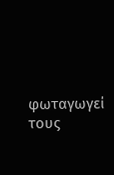φωταγωγεί τους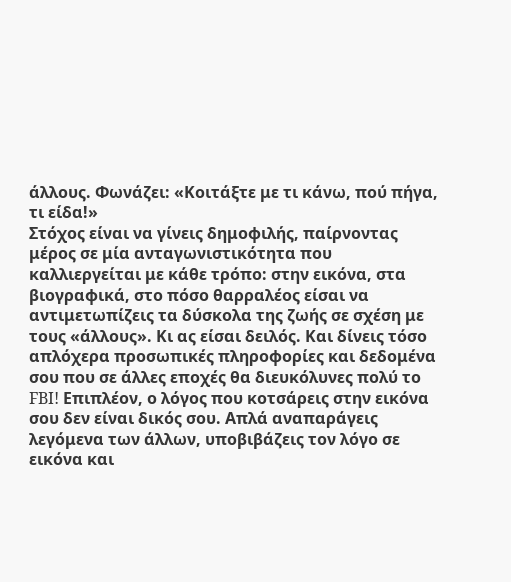άλλους. Φωνάζει: «Κοιτάξτε με τι κάνω, πού πήγα, τι είδα!»
Στόχος είναι να γίνεις δημοφιλής, παίρνοντας μέρος σε μία ανταγωνιστικότητα που καλλιεργείται με κάθε τρόπο: στην εικόνα, στα βιογραφικά, στο πόσο θαρραλέος είσαι να αντιμετωπίζεις τα δύσκολα της ζωής σε σχέση με τους «άλλους». Κι ας είσαι δειλός. Και δίνεις τόσο απλόχερα προσωπικές πληροφορίες και δεδομένα σου που σε άλλες εποχές θα διευκόλυνες πολύ το FBI! Επιπλέον, ο λόγος που κοτσάρεις στην εικόνα σου δεν είναι δικός σου. Απλά αναπαράγεις λεγόμενα των άλλων, υποβιβάζεις τον λόγο σε εικόνα και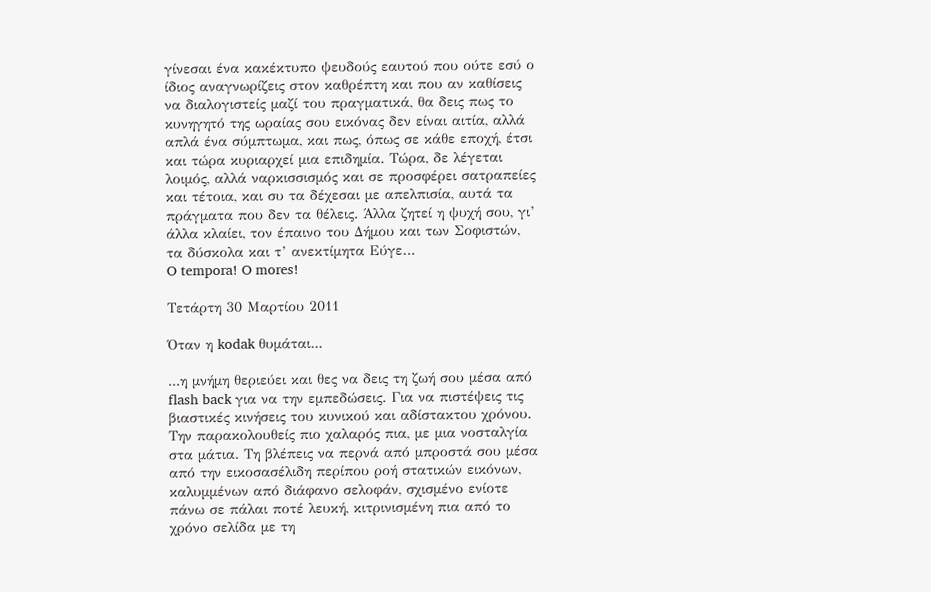γίνεσαι ένα κακέκτυπο ψευδούς εαυτού που ούτε εσύ ο ίδιος αναγνωρίζεις στον καθρέπτη και που αν καθίσεις να διαλογιστείς μαζί του πραγματικά, θα δεις πως το κυνηγητό της ωραίας σου εικόνας δεν είναι αιτία, αλλά απλά ένα σύμπτωμα, και πως, όπως σε κάθε εποχή, έτσι και τώρα κυριαρχεί μια επιδημία. Τώρα, δε λέγεται λοιμός, αλλά ναρκισσισμός και σε προσφέρει σατραπείες και τέτοια, και συ τα δέχεσαι με απελπισία, αυτά τα πράγματα που δεν τα θέλεις. Άλλα ζητεί η ψυχή σου, γι’ άλλα κλαίει, τον έπαινο του Δήμου και των Σοφιστών, τα δύσκολα και τ’ ανεκτίμητα Εύγε…
O tempora! O mores!

Τετάρτη 30 Μαρτίου 2011

Όταν η kodak θυμάται...

...η μνήμη θεριεύει και θες να δεις τη ζωή σου μέσα από flash back για να την εμπεδώσεις. Για να πιστέψεις τις βιαστικές κινήσεις του κυνικού και αδίστακτου χρόνου.  Την παρακολουθείς πιο χαλαρός πια, με μια νοσταλγία στα μάτια. Τη βλέπεις να περνά από μπροστά σου μέσα από την εικοσασέλιδη περίπου ροή στατικών εικόνων, καλυμμένων από διάφανο σελοφάν, σχισμένο ενίοτε πάνω σε πάλαι ποτέ λευκή, κιτρινισμένη πια από το χρόνο σελίδα με τη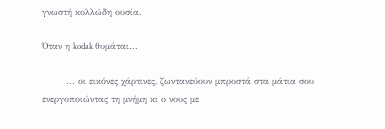γνωστή κολλώδη ουσία.

Όταν η kodak θυμάται...

        ... οι εικόνες χάρτινες, ζωντανεύουν μπροστά στα μάτια σου ενεργοποιώντας τη μνήμη κι ο νους με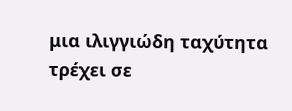μια ιλιγγιώδη ταχύτητα τρέχει σε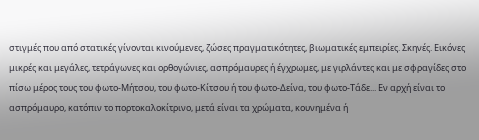στιγμές που από στατικές γίνονται κινούμενες, ζώσες πραγματικότητες, βιωματικές εμπειρίες. Σκηνές. Εικόνες μικρές και μεγάλες, τετράγωνες και ορθογώνιες, ασπρόμαυρες ή έγχρωμες, με γιρλάντες και με σφραγίδες στο πίσω μέρος τους του φωτο-Μήτσου, του φωτο-Κίτσου ή του φωτο-Δείνα, του φωτο-Τάδε... Εν αρχή είναι το ασπρόμαυρο, κατόπιν το πορτοκαλοκίτρινο, μετά είναι τα χρώματα, κουνημένα ή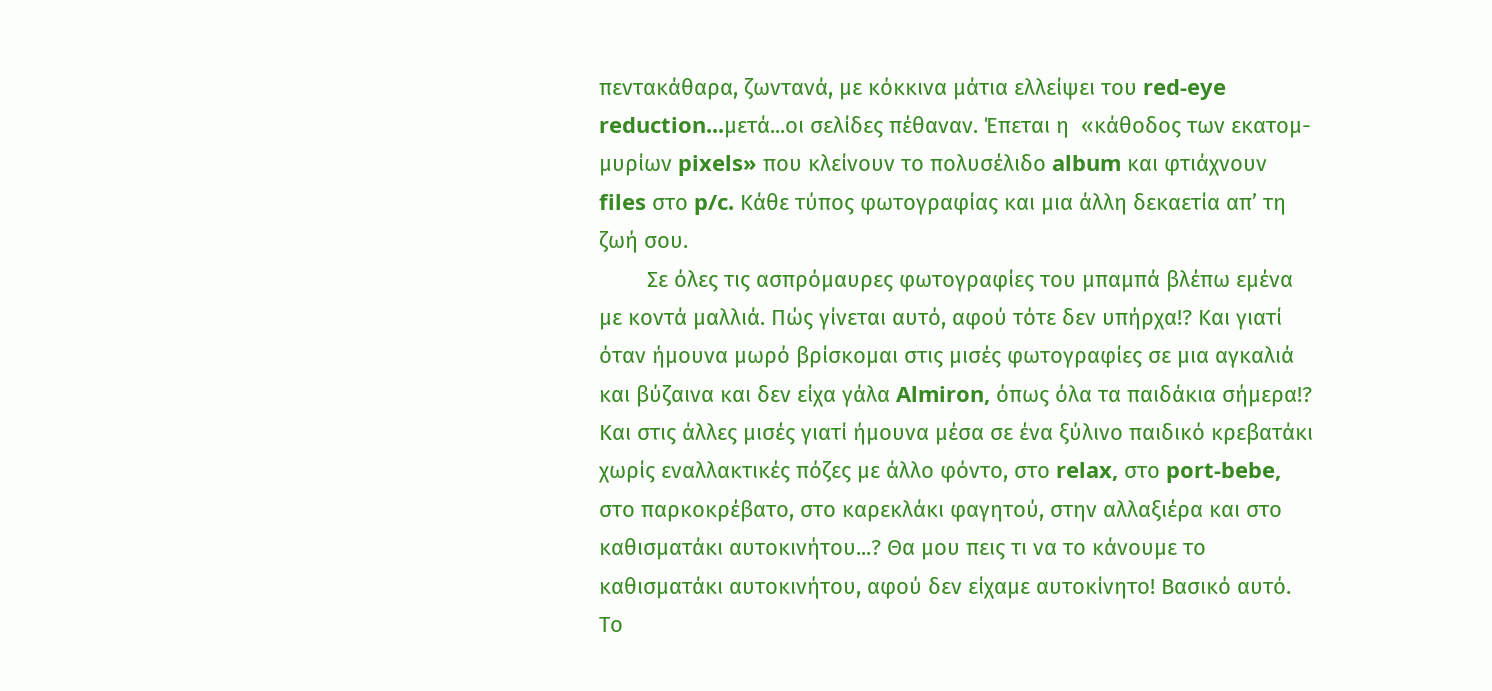πεντακάθαρα, ζωντανά, με κόκκινα μάτια ελλείψει του red-eye reduction...μετά...οι σελίδες πέθαναν. Έπεται η  «κάθοδος των εκατομ-μυρίων pixels» που κλείνουν το πολυσέλιδο album και φτιάχνουν files στο p/c. Κάθε τύπος φωτογραφίας και μια άλλη δεκαετία απ’ τη ζωή σου.
        Σε όλες τις ασπρόμαυρες φωτογραφίες του μπαμπά βλέπω εμένα με κοντά μαλλιά. Πώς γίνεται αυτό, αφού τότε δεν υπήρχα!? Και γιατί όταν ήμουνα μωρό βρίσκομαι στις μισές φωτογραφίες σε μια αγκαλιά και βύζαινα και δεν είχα γάλα Almiron, όπως όλα τα παιδάκια σήμερα!? Και στις άλλες μισές γιατί ήμουνα μέσα σε ένα ξύλινο παιδικό κρεβατάκι χωρίς εναλλακτικές πόζες με άλλο φόντο, στο relax, στο port-bebe, στο παρκοκρέβατο, στο καρεκλάκι φαγητού, στην αλλαξιέρα και στο καθισματάκι αυτοκινήτου...? Θα μου πεις τι να το κάνουμε το καθισματάκι αυτοκινήτου, αφού δεν είχαμε αυτοκίνητο! Βασικό αυτό. Το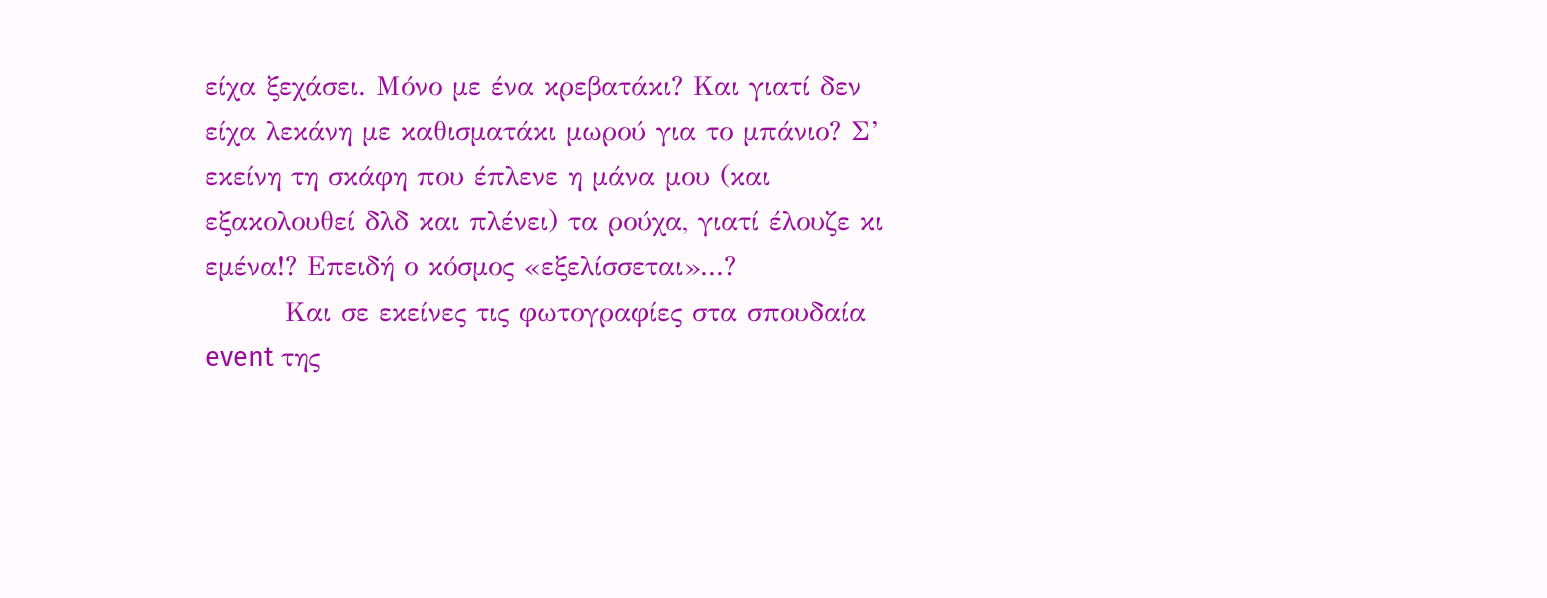είχα ξεχάσει. Μόνο με ένα κρεβατάκι? Και γιατί δεν είχα λεκάνη με καθισματάκι μωρού για το μπάνιο? Σ’ εκείνη τη σκάφη που έπλενε η μάνα μου (και εξακολουθεί δλδ και πλένει) τα ρούχα, γιατί έλουζε κι εμένα!? Επειδή ο κόσμος «εξελίσσεται»...?
        Και σε εκείνες τις φωτογραφίες στα σπουδαία event της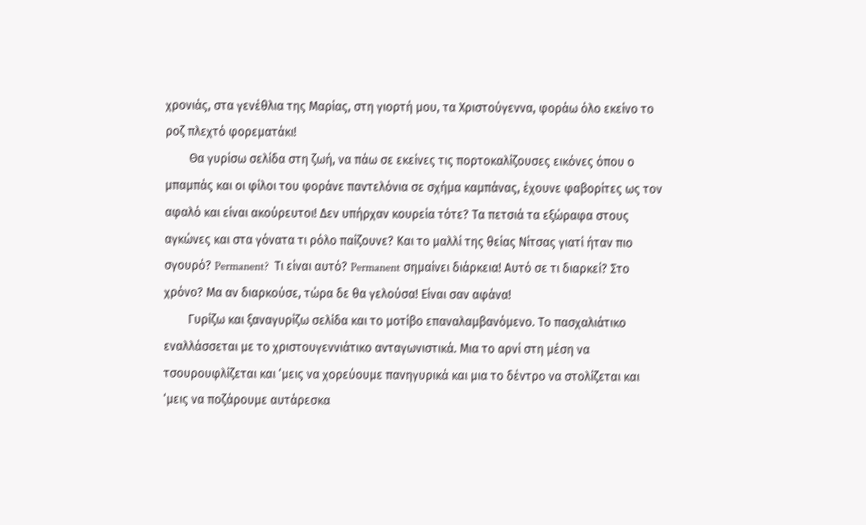χρονιάς, στα γενέθλια της Μαρίας, στη γιορτή μου, τα Χριστούγεννα, φοράω όλο εκείνο το ροζ πλεχτό φορεματάκι!
        Θα γυρίσω σελίδα στη ζωή, να πάω σε εκείνες τις πορτοκαλίζουσες εικόνες όπου ο μπαμπάς και οι φίλοι του φοράνε παντελόνια σε σχήμα καμπάνας, έχουνε φαβορίτες ως τον αφαλό και είναι ακούρευτοι! Δεν υπήρχαν κουρεία τότε? Τα πετσιά τα εξώραφα στους αγκώνες και στα γόνατα τι ρόλο παίζουνε? Και το μαλλί της θείας Νίτσας γιατί ήταν πιο σγουρό? Permanent?  Τι είναι αυτό? Permanent σημαίνει διάρκεια! Αυτό σε τι διαρκεί? Στο χρόνο? Μα αν διαρκούσε, τώρα δε θα γελούσα! Είναι σαν αφάνα!
        Γυρίζω και ξαναγυρίζω σελίδα και το μοτίβο επαναλαμβανόμενο. Το πασχαλιάτικο εναλλάσσεται με το χριστουγεννιάτικο ανταγωνιστικά. Μια το αρνί στη μέση να τσουρουφλίζεται και ‘μεις να χορεύουμε πανηγυρικά και μια το δέντρο να στολίζεται και ‘μεις να ποζάρουμε αυτάρεσκα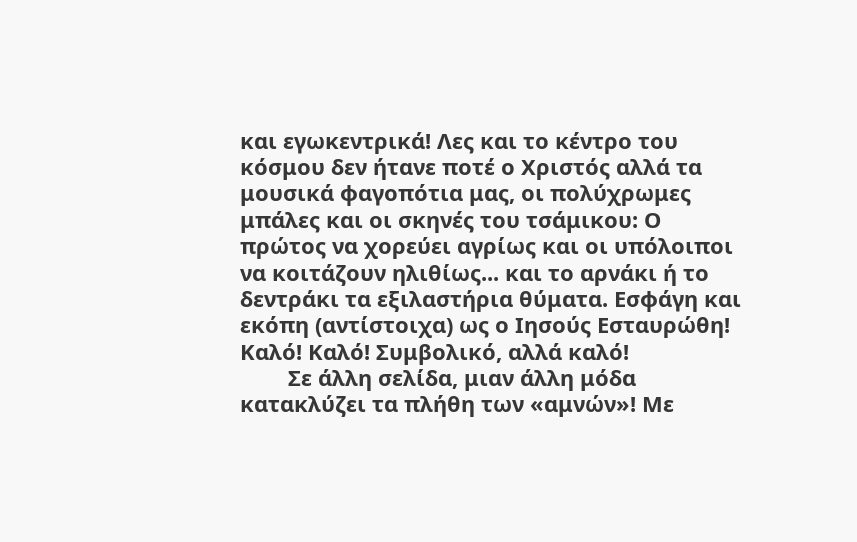και εγωκεντρικά! Λες και το κέντρο του κόσμου δεν ήτανε ποτέ ο Χριστός αλλά τα μουσικά φαγοπότια μας, οι πολύχρωμες μπάλες και οι σκηνές του τσάμικου: Ο πρώτος να χορεύει αγρίως και οι υπόλοιποι να κοιτάζουν ηλιθίως... και το αρνάκι ή το δεντράκι τα εξιλαστήρια θύματα. Εσφάγη και εκόπη (αντίστοιχα) ως ο Ιησούς Εσταυρώθη! Καλό! Καλό! Συμβολικό, αλλά καλό!
        Σε άλλη σελίδα, μιαν άλλη μόδα κατακλύζει τα πλήθη των «αμνών»! Με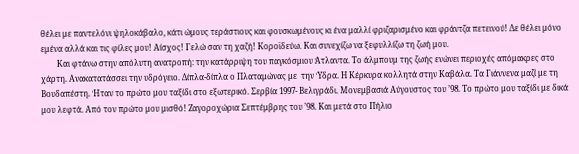θέλει με παντελόνι ψηλοκάβαλο, κάτι ώμους τεράστιους και φουσκωμένους κι ένα μαλλί φριζαρισμένο και φράντζα πετεινού! Δε θέλει μόνο εμένα αλλά και τις φίλες μου! Αίσχος! Γελώ σαν τη χαζή! Κοροϊδεύω. Και συνεχίζω να ξεφυλλίζω τη ζωή μου.
        Και φτάνω στην απόλυτη ανατροπή: την κατάρριψη του παγκόσμιου Άτλαντα. Το άλμπουμ της ζωής ενώνει περιοχές απόμακρες στο χάρτη. Ανακατατάσσει την υδρόγειο. Δίπλα-δίπλα ο Πλαταμώνας με  την Ύδρα. Η Κέρκυρα κολλητά στην Καβάλα. Τα Γιάννενα μαζί με τη Βουδαπέστη. Ήταν το πρώτο μου ταξίδι στο εξωτερικό. Σερβία 1997- Βελιγράδι. Μονεμβασιά Αύγουστος του ’98. Το πρώτο μου ταξίδι με δικά μου λεφτά. Από τον πρώτο μου μισθό! Ζαγοροχώρια Σεπτέμβρης του ’98. Και μετά στο Πήλιο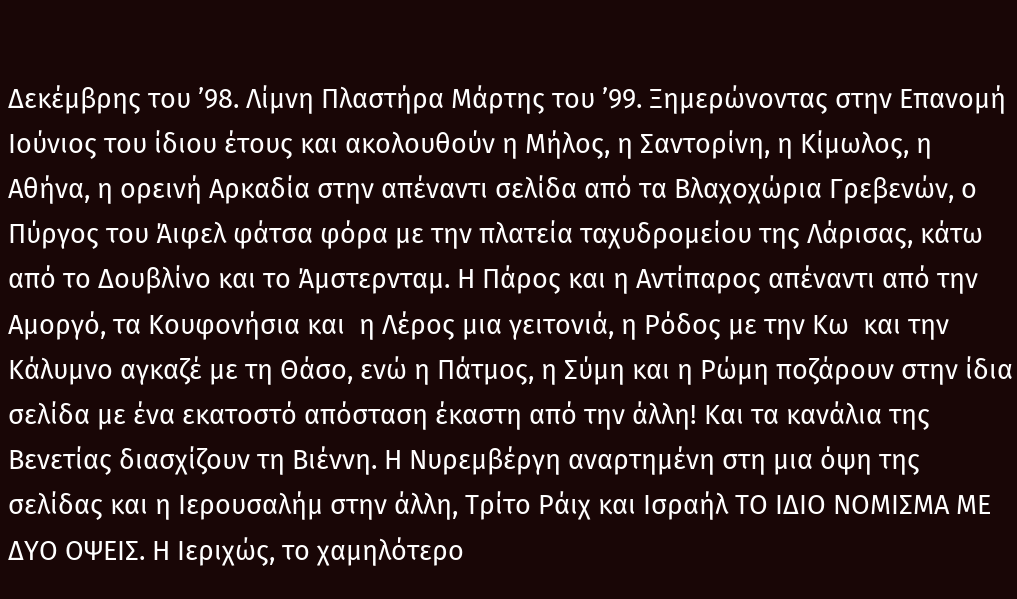Δεκέμβρης του ’98. Λίμνη Πλαστήρα Μάρτης του ’99. Ξημερώνοντας στην Επανομή Ιούνιος του ίδιου έτους και ακολουθούν η Μήλος, η Σαντορίνη, η Κίμωλος, η Αθήνα, η ορεινή Αρκαδία στην απέναντι σελίδα από τα Βλαχοχώρια Γρεβενών, ο Πύργος του Άιφελ φάτσα φόρα με την πλατεία ταχυδρομείου της Λάρισας, κάτω από το Δουβλίνο και το Άμστερνταμ. Η Πάρος και η Αντίπαρος απέναντι από την Αμοργό, τα Κουφονήσια και  η Λέρος μια γειτονιά, η Ρόδος με την Κω  και την Κάλυμνο αγκαζέ με τη Θάσο, ενώ η Πάτμος, η Σύμη και η Ρώμη ποζάρουν στην ίδια σελίδα με ένα εκατοστό απόσταση έκαστη από την άλλη! Και τα κανάλια της Βενετίας διασχίζουν τη Βιέννη. Η Νυρεμβέργη αναρτημένη στη μια όψη της σελίδας και η Ιερουσαλήμ στην άλλη, Τρίτο Ράιχ και Ισραήλ ΤΟ ΙΔΙΟ ΝΟΜΙΣΜΑ ΜΕ ΔΥΟ ΟΨΕΙΣ. Η Ιεριχώς, το χαμηλότερο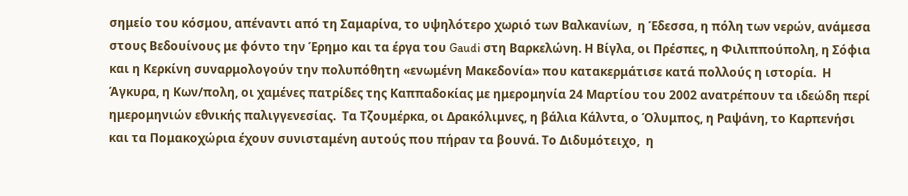σημείο του κόσμου, απέναντι από τη Σαμαρίνα, το υψηλότερο χωριό των Βαλκανίων,  η Έδεσσα, η πόλη των νερών, ανάμεσα στους Βεδουίνους με φόντο την Έρημο και τα έργα του Gaudi στη Βαρκελώνη. Η Βίγλα, οι Πρέσπες, η Φιλιππούπολη, η Σόφια και η Κερκίνη συναρμολογούν την πολυπόθητη «ενωμένη Μακεδονία» που κατακερμάτισε κατά πολλούς η ιστορία.  Η Άγκυρα, η Κων/πολη, οι χαμένες πατρίδες της Καππαδοκίας με ημερομηνία 24 Μαρτίου του 2002 ανατρέπουν τα ιδεώδη περί ημερομηνιών εθνικής παλιγγενεσίας.  Τα Τζουμέρκα, οι Δρακόλιμνες, η βάλια Κάλντα, ο Όλυμπος, η Ραψάνη, το Καρπενήσι και τα Πομακοχώρια έχουν συνισταμένη αυτούς που πήραν τα βουνά. Το Διδυμότειχο,  η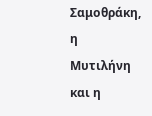Σαμοθράκη, η Μυτιλήνη και η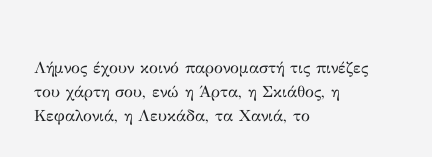Λήμνος έχουν κοινό παρονομαστή τις πινέζες του χάρτη σου, ενώ η Άρτα, η Σκιάθος, η Κεφαλονιά, η Λευκάδα, τα Χανιά, το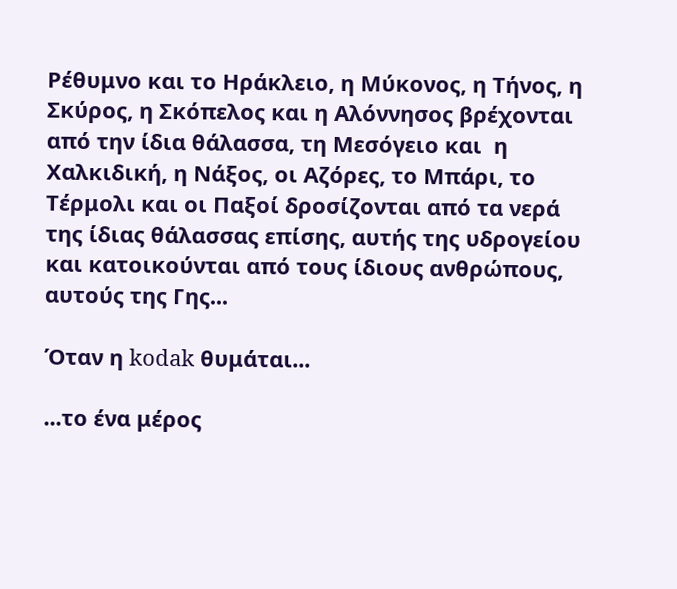Ρέθυμνο και το Ηράκλειο, η Μύκονος, η Τήνος, η Σκύρος, η Σκόπελος και η Αλόννησος βρέχονται από την ίδια θάλασσα, τη Μεσόγειο και  η Χαλκιδική, η Νάξος, οι Αζόρες, το Μπάρι, το Τέρμολι και οι Παξοί δροσίζονται από τα νερά της ίδιας θάλασσας επίσης, αυτής της υδρογείου και κατοικούνται από τους ίδιους ανθρώπους, αυτούς της Γης...

Όταν η kodak θυμάται...

...το ένα μέρος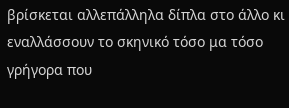βρίσκεται αλλεπάλληλα δίπλα στο άλλο κι  εναλλάσσουν το σκηνικό τόσο μα τόσο γρήγορα που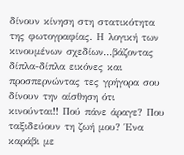δίνουν κίνηση στη στατικότητα της φωτογραφίας. Η λογική των κινουμένων σχεδίων...βάζοντας δίπλα-δίπλα εικόνες και προσπερνώντας τες γρήγορα σου δίνουν την αίσθηση ότι κινούνται!! Πού πάνε άραγε? Που ταξιδεύουν τη ζωή μου? Ένα καράβι με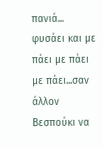πανιά... φυσάει και με πάει με πάει με πάει...σαν άλλον Βεσπούκι να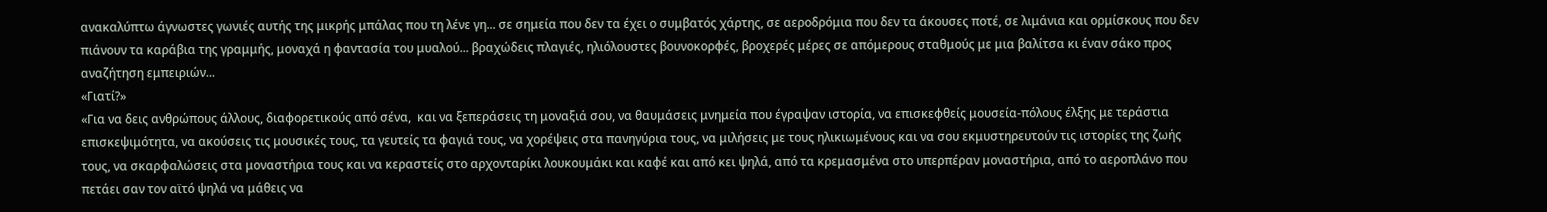ανακαλύπτω άγνωστες γωνιές αυτής της μικρής μπάλας που τη λένε γη... σε σημεία που δεν τα έχει ο συμβατός χάρτης, σε αεροδρόμια που δεν τα άκουσες ποτέ, σε λιμάνια και ορμίσκους που δεν πιάνουν τα καράβια της γραμμής, μοναχά η φαντασία του μυαλού... βραχώδεις πλαγιές, ηλιόλουστες βουνοκορφές, βροχερές μέρες σε απόμερους σταθμούς με μια βαλίτσα κι έναν σάκο προς αναζήτηση εμπειριών...
«Γιατί?»
«Για να δεις ανθρώπους άλλους, διαφορετικούς από σένα,  και να ξεπεράσεις τη μοναξιά σου, να θαυμάσεις μνημεία που έγραψαν ιστορία, να επισκεφθείς μουσεία-πόλους έλξης με τεράστια επισκεψιμότητα, να ακούσεις τις μουσικές τους, τα γευτείς τα φαγιά τους, να χορέψεις στα πανηγύρια τους, να μιλήσεις με τους ηλικιωμένους και να σου εκμυστηρευτούν τις ιστορίες της ζωής τους, να σκαρφαλώσεις στα μοναστήρια τους και να κεραστείς στο αρχονταρίκι λουκουμάκι και καφέ και από κει ψηλά, από τα κρεμασμένα στο υπερπέραν μοναστήρια, από το αεροπλάνο που πετάει σαν τον αϊτό ψηλά να μάθεις να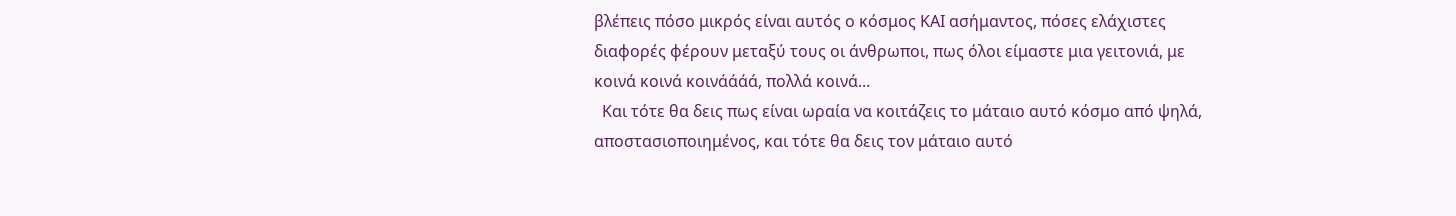βλέπεις πόσο μικρός είναι αυτός ο κόσμος ΚΑΙ ασήμαντος, πόσες ελάχιστες διαφορές φέρουν μεταξύ τους οι άνθρωποι, πως όλοι είμαστε μια γειτονιά, με κοινά κοινά κοινάάάά, πολλά κοινά...
  Και τότε θα δεις πως είναι ωραία να κοιτάζεις το μάταιο αυτό κόσμο από ψηλά, αποστασιοποιημένος, και τότε θα δεις τον μάταιο αυτό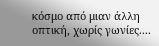κόσμο από μιαν άλλη οπτική, χωρίς γωνίες....